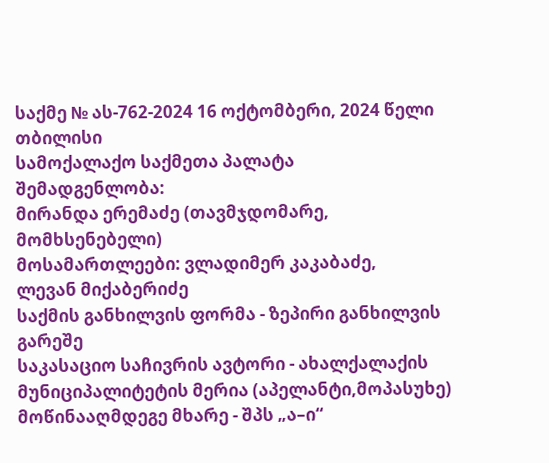საქმე № ას-762-2024 16 ოქტომბერი, 2024 წელი
თბილისი
სამოქალაქო საქმეთა პალატა
შემადგენლობა:
მირანდა ერემაძე (თავმჯდომარე, მომხსენებელი)
მოსამართლეები: ვლადიმერ კაკაბაძე,
ლევან მიქაბერიძე
საქმის განხილვის ფორმა - ზეპირი განხილვის გარეშე
საკასაციო საჩივრის ავტორი - ახალქალაქის მუნიციპალიტეტის მერია (აპელანტი,მოპასუხე)
მოწინააღმდეგე მხარე - შპს „ა–ი“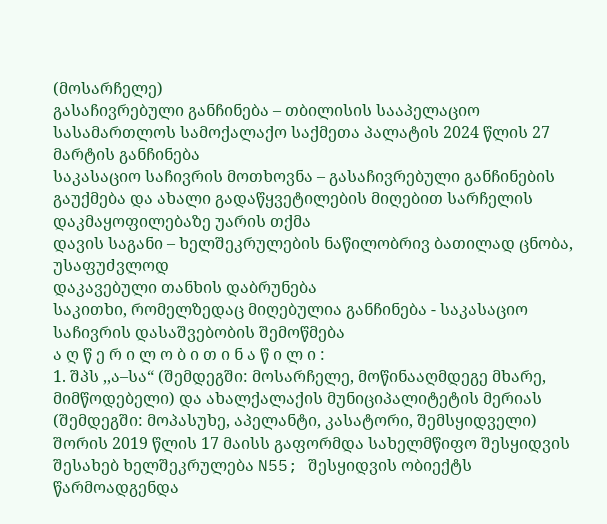(მოსარჩელე)
გასაჩივრებული განჩინება – თბილისის სააპელაციო სასამართლოს სამოქალაქო საქმეთა პალატის 2024 წლის 27 მარტის განჩინება
საკასაციო საჩივრის მოთხოვნა – გასაჩივრებული განჩინების გაუქმება და ახალი გადაწყვეტილების მიღებით სარჩელის დაკმაყოფილებაზე უარის თქმა
დავის საგანი – ხელშეკრულების ნაწილობრივ ბათილად ცნობა, უსაფუძვლოდ
დაკავებული თანხის დაბრუნება
საკითხი, რომელზედაც მიღებულია განჩინება - საკასაციო საჩივრის დასაშვებობის შემოწმება
ა ღ წ ე რ ი ლ ო ბ ი თ ი ნ ა წ ი ლ ი :
1. შპს ,,ა–სა“ (შემდეგში: მოსარჩელე, მოწინააღმდეგე მხარე, მიმწოდებელი) და ახალქალაქის მუნიციპალიტეტის მერიას (შემდეგში: მოპასუხე, აპელანტი, კასატორი, შემსყიდველი) შორის 2019 წლის 17 მაისს გაფორმდა სახელმწიფო შესყიდვის შესახებ ხელშეკრულება N55; შესყიდვის ობიექტს წარმოადგენდა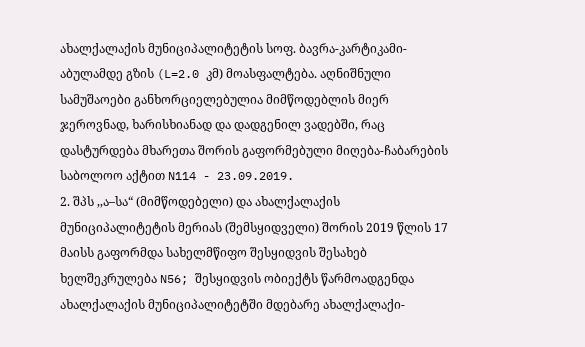ახალქალაქის მუნიციპალიტეტის სოფ. ბავრა-კარტიკამი-აბულამდე გზის (L=2.0 კმ) მოასფალტება. აღნიშნული სამუშაოები განხორციელებულია მიმწოდებლის მიერ ჯეროვნად, ხარისხიანად და დადგენილ ვადებში, რაც დასტურდება მხარეთა შორის გაფორმებული მიღება-ჩაბარების საბოლოო აქტით N114 - 23.09.2019.
2. შპს ,,ა–სა“ (მიმწოდებელი) და ახალქალაქის მუნიციპალიტეტის მერიას (შემსყიდველი) შორის 2019 წლის 17 მაისს გაფორმდა სახელმწიფო შესყიდვის შესახებ ხელშეკრულება N56; შესყიდვის ობიექტს წარმოადგენდა ახალქალაქის მუნიციპალიტეტში მდებარე ახალქალაქი-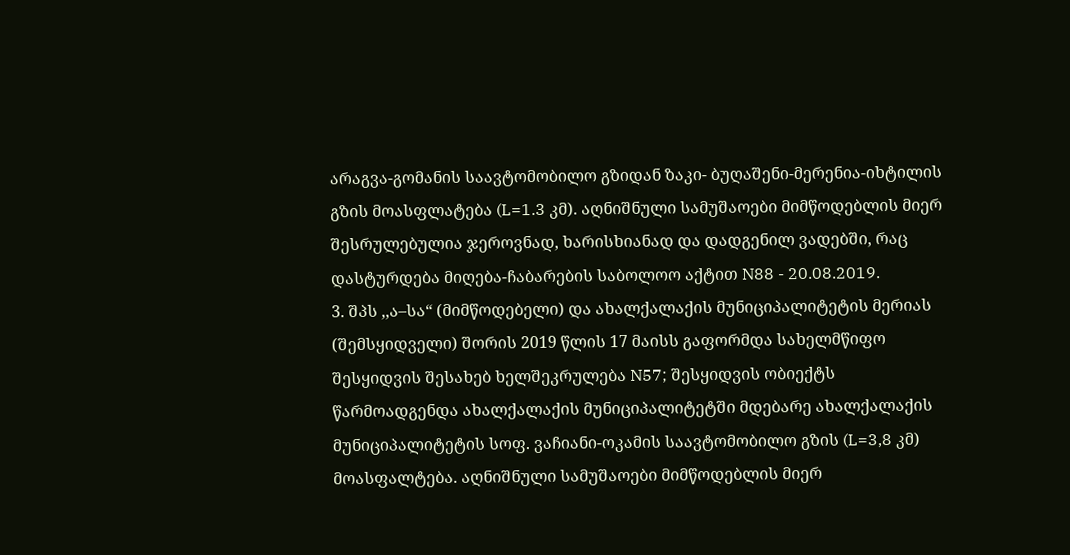არაგვა-გომანის საავტომობილო გზიდან ზაკი- ბუღაშენი-მერენია-იხტილის გზის მოასფლატება (L=1.3 კმ). აღნიშნული სამუშაოები მიმწოდებლის მიერ შესრულებულია ჯეროვნად, ხარისხიანად და დადგენილ ვადებში, რაც დასტურდება მიღება-ჩაბარების საბოლოო აქტით N88 - 20.08.2019.
3. შპს ,,ა–სა“ (მიმწოდებელი) და ახალქალაქის მუნიციპალიტეტის მერიას (შემსყიდველი) შორის 2019 წლის 17 მაისს გაფორმდა სახელმწიფო შესყიდვის შესახებ ხელშეკრულება N57; შესყიდვის ობიექტს წარმოადგენდა ახალქალაქის მუნიციპალიტეტში მდებარე ახალქალაქის მუნიციპალიტეტის სოფ. ვაჩიანი-ოკამის საავტომობილო გზის (L=3,8 კმ) მოასფალტება. აღნიშნული სამუშაოები მიმწოდებლის მიერ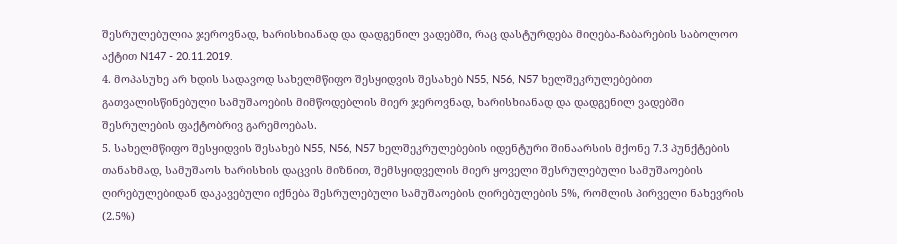შესრულებულია ჯეროვნად, ხარისხიანად და დადგენილ ვადებში, რაც დასტურდება მიღება-ჩაბარების საბოლოო აქტით N147 - 20.11.2019.
4. მოპასუხე არ ხდის სადავოდ სახელმწიფო შესყიდვის შესახებ N55, N56, N57 ხელშეკრულებებით გათვალისწინებული სამუშაოების მიმწოდებლის მიერ ჯეროვნად, ხარისხიანად და დადგენილ ვადებში შესრულების ფაქტობრივ გარემოებას.
5. სახელმწიფო შესყიდვის შესახებ N55, N56, N57 ხელშეკრულებების იდენტური შინაარსის მქონე 7.3 პუნქტების თანახმად, სამუშაოს ხარისხის დაცვის მიზნით, შემსყიდველის მიერ ყოველი შესრულებული სამუშაოების ღირებულებიდან დაკავებული იქნება შესრულებული სამუშაოების ღირებულების 5%, რომლის პირველი ნახევრის (2.5%)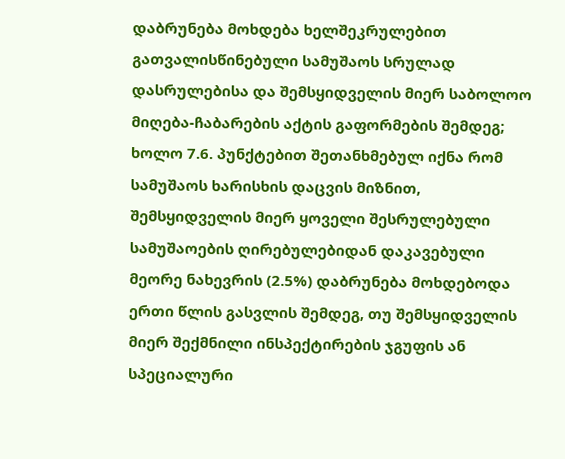დაბრუნება მოხდება ხელშეკრულებით გათვალისწინებული სამუშაოს სრულად დასრულებისა და შემსყიდველის მიერ საბოლოო მიღება-ჩაბარების აქტის გაფორმების შემდეგ; ხოლო 7.6. პუნქტებით შეთანხმებულ იქნა რომ სამუშაოს ხარისხის დაცვის მიზნით, შემსყიდველის მიერ ყოველი შესრულებული სამუშაოების ღირებულებიდან დაკავებული მეორე ნახევრის (2.5%) დაბრუნება მოხდებოდა ერთი წლის გასვლის შემდეგ, თუ შემსყიდველის მიერ შექმნილი ინსპექტირების ჯგუფის ან სპეციალური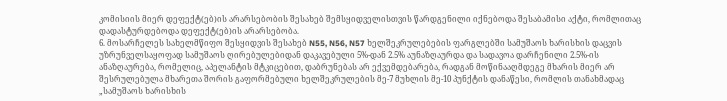კომისიის მიერ დეფექტ(ებ)ის არარსებობის შესახებ შემსყიდველისთვის წარდგენილი იქნებოდა შესაბამისი აქტი, რომლითაც დადასტურდებოდა დეფექტ(ებ)ის არარსებობა.
6. მოსარჩელეს სახელმწიფო შესყიდვის შესახებ N55, N56, N57 ხელშეკრულებების ფარგლებში სამუშაოს ხარისხის დაცვის უზრუნველსაყოფად სამუშაოს ღირებულებიდან დაკავებული 5%-დან 2.5% აუნაზღაურდა და სადავოა დარჩენილი 2.5%-ის ანაზღაურება, რომელიც, აპელანტის მტკიცებით, დაბრუნებას არ ექვემდებარება, რადგან მოწინააღმდეგე მხარის მიერ არ შესრულებულა მხარეთა შორის გაფორმებული ხელშეკრულების მე-7 მუხლის მე-10 პუნქტის დანაწესი, რომლის თანახმადაც „სამუშაოს ხარისხის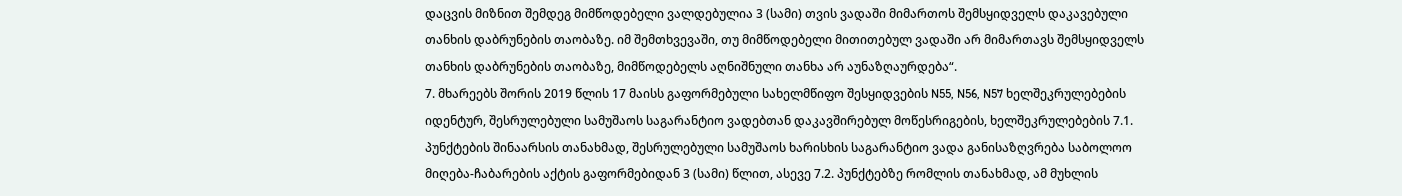დაცვის მიზნით შემდეგ მიმწოდებელი ვალდებულია 3 (სამი) თვის ვადაში მიმართოს შემსყიდველს დაკავებული თანხის დაბრუნების თაობაზე. იმ შემთხვევაში, თუ მიმწოდებელი მითითებულ ვადაში არ მიმართავს შემსყიდველს თანხის დაბრუნების თაობაზე, მიმწოდებელს აღნიშნული თანხა არ აუნაზღაურდება“.
7. მხარეებს შორის 2019 წლის 17 მაისს გაფორმებული სახელმწიფო შესყიდვების N55, N56, N57 ხელშეკრულებების იდენტურ, შესრულებული სამუშაოს საგარანტიო ვადებთან დაკავშირებულ მოწესრიგების, ხელშეკრულებების 7.1. პუნქტების შინაარსის თანახმად, შესრულებული სამუშაოს ხარისხის საგარანტიო ვადა განისაზღვრება საბოლოო მიღება-ჩაბარების აქტის გაფორმებიდან 3 (სამი) წლით, ასევე 7.2. პუნქტებზე რომლის თანახმად, ამ მუხლის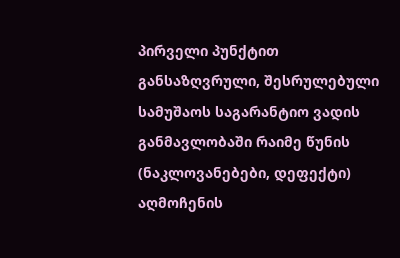პირველი პუნქტით განსაზღვრული, შესრულებული სამუშაოს საგარანტიო ვადის განმავლობაში რაიმე წუნის (ნაკლოვანებები, დეფექტი) აღმოჩენის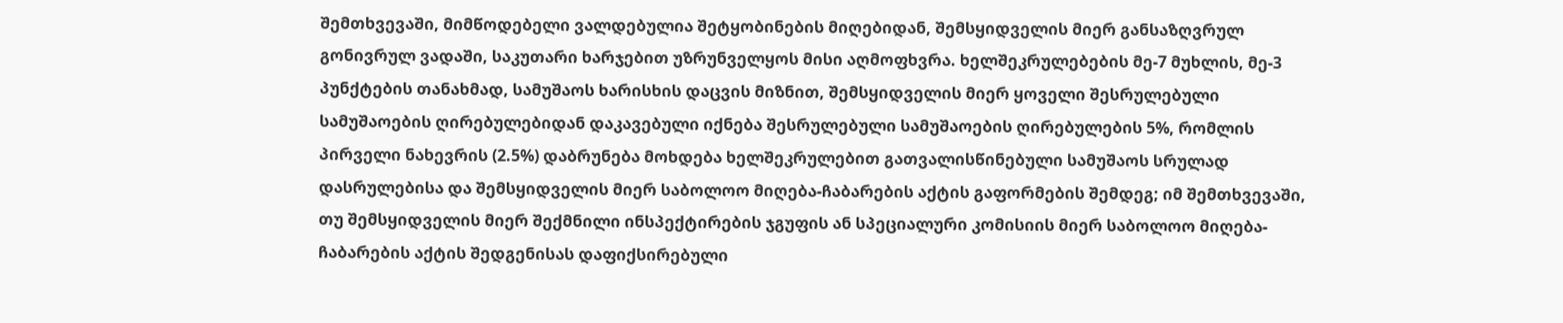შემთხვევაში, მიმწოდებელი ვალდებულია შეტყობინების მიღებიდან, შემსყიდველის მიერ განსაზღვრულ გონივრულ ვადაში, საკუთარი ხარჯებით უზრუნველყოს მისი აღმოფხვრა. ხელშეკრულებების მე-7 მუხლის, მე-3 პუნქტების თანახმად, სამუშაოს ხარისხის დაცვის მიზნით, შემსყიდველის მიერ ყოველი შესრულებული სამუშაოების ღირებულებიდან დაკავებული იქნება შესრულებული სამუშაოების ღირებულების 5%, რომლის პირველი ნახევრის (2.5%) დაბრუნება მოხდება ხელშეკრულებით გათვალისწინებული სამუშაოს სრულად დასრულებისა და შემსყიდველის მიერ საბოლოო მიღება-ჩაბარების აქტის გაფორმების შემდეგ; იმ შემთხვევაში, თუ შემსყიდველის მიერ შექმნილი ინსპექტირების ჯგუფის ან სპეციალური კომისიის მიერ საბოლოო მიღება-ჩაბარების აქტის შედგენისას დაფიქსირებული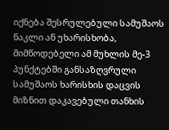იქნება შესრულებული სამუშაოს ნაკლი ან უხარისხობა, მიმწოდებელი ამ მუხლის მე-3 პუნქტებში განსაზღვრული სამუშაოს ხარისხის დაცვის მიზნით დაკავებული თანხის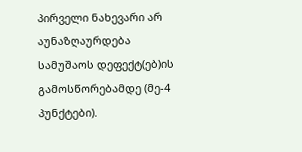პირველი ნახევარი არ აუნაზღაურდება სამუშაოს დეფექტ(ებ)ის გამოსწორებამდე (მე-4 პუნქტები).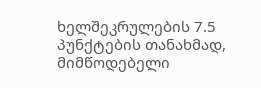ხელშეკრულების 7.5 პუნქტების თანახმად, მიმწოდებელი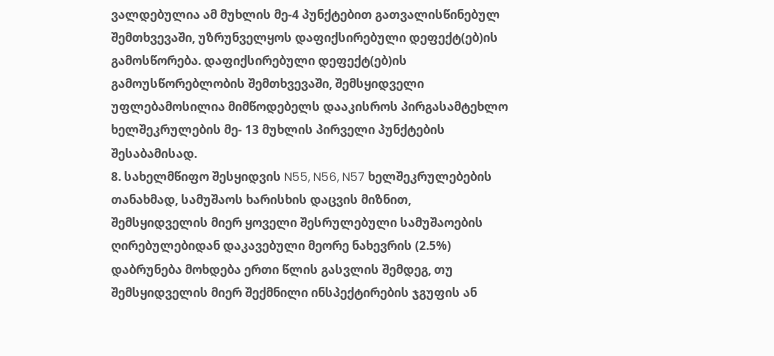ვალდებულია ამ მუხლის მე-4 პუნქტებით გათვალისწინებულ შემთხვევაში, უზრუნველყოს დაფიქსირებული დეფექტ(ებ)ის გამოსწორება. დაფიქსირებული დეფექტ(ებ)ის გამოუსწორებლობის შემთხვევაში, შემსყიდველი უფლებამოსილია მიმწოდებელს დააკისროს პირგასამტეხლო ხელშეკრულების მე- 13 მუხლის პირველი პუნქტების შესაბამისად.
8. სახელმწიფო შესყიდვის N55, N56, N57 ხელშეკრულებების თანახმად, სამუშაოს ხარისხის დაცვის მიზნით, შემსყიდველის მიერ ყოველი შესრულებული სამუშაოების ღირებულებიდან დაკავებული მეორე ნახევრის (2.5%) დაბრუნება მოხდება ერთი წლის გასვლის შემდეგ, თუ შემსყიდველის მიერ შექმნილი ინსპექტირების ჯგუფის ან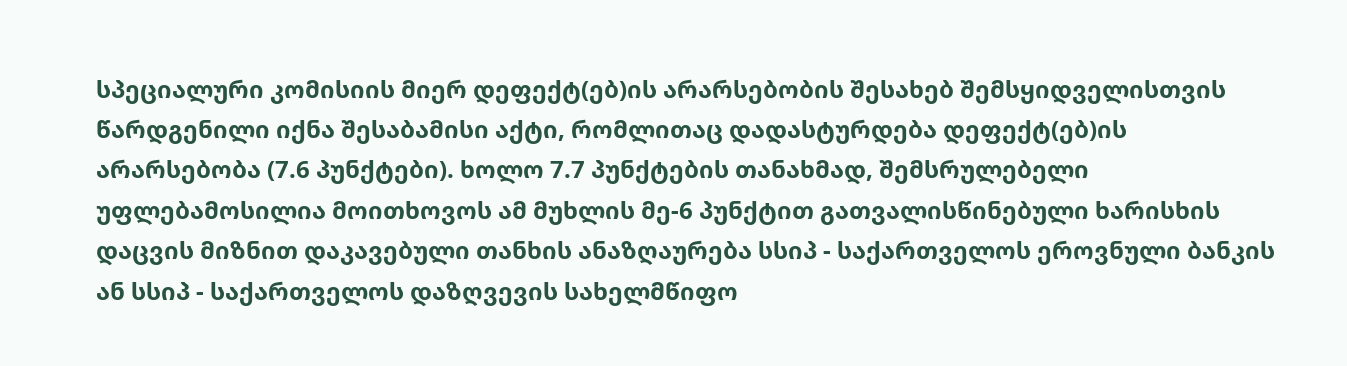სპეციალური კომისიის მიერ დეფექტ(ებ)ის არარსებობის შესახებ შემსყიდველისთვის წარდგენილი იქნა შესაბამისი აქტი, რომლითაც დადასტურდება დეფექტ(ებ)ის არარსებობა (7.6 პუნქტები). ხოლო 7.7 პუნქტების თანახმად, შემსრულებელი უფლებამოსილია მოითხოვოს ამ მუხლის მე-6 პუნქტით გათვალისწინებული ხარისხის დაცვის მიზნით დაკავებული თანხის ანაზღაურება სსიპ - საქართველოს ეროვნული ბანკის ან სსიპ - საქართველოს დაზღვევის სახელმწიფო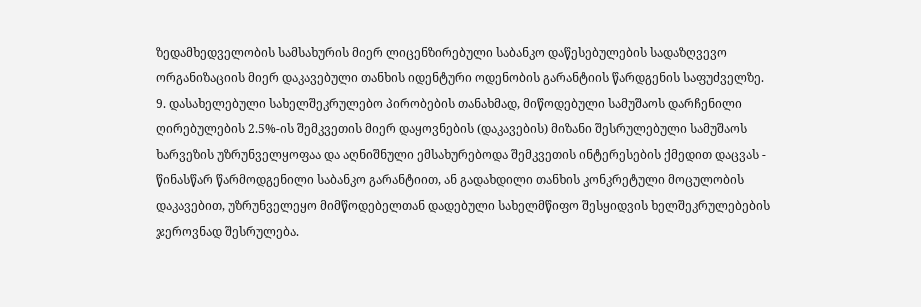ზედამხედველობის სამსახურის მიერ ლიცენზირებული საბანკო დაწესებულების სადაზღვევო ორგანიზაციის მიერ დაკავებული თანხის იდენტური ოდენობის გარანტიის წარდგენის საფუძველზე.
9. დასახელებული სახელშეკრულებო პირობების თანახმად, მიწოდებული სამუშაოს დარჩენილი ღირებულების 2.5%-ის შემკვეთის მიერ დაყოვნების (დაკავების) მიზანი შესრულებული სამუშაოს ხარვეზის უზრუნველყოფაა და აღნიშნული ემსახურებოდა შემკვეთის ინტერესების ქმედით დაცვას - წინასწარ წარმოდგენილი საბანკო გარანტიით, ან გადახდილი თანხის კონკრეტული მოცულობის დაკავებით, უზრუნველეყო მიმწოდებელთან დადებული სახელმწიფო შესყიდვის ხელშეკრულებების ჯეროვნად შესრულება.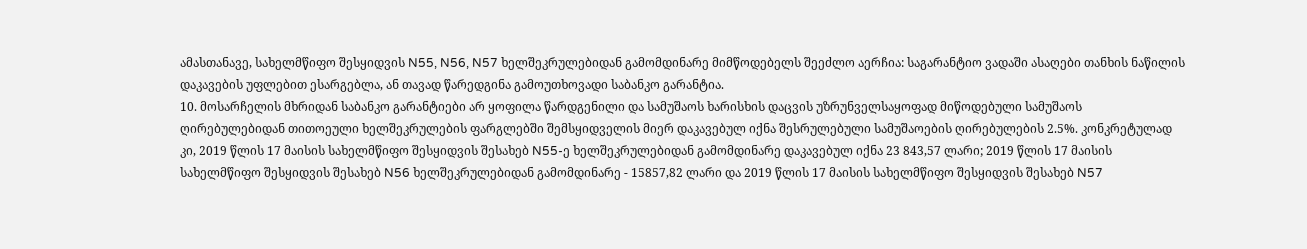ამასთანავე, სახელმწიფო შესყიდვის N55, N56, N57 ხელშეკრულებიდან გამომდინარე მიმწოდებელს შეეძლო აერჩია: საგარანტიო ვადაში ასაღები თანხის ნაწილის დაკავების უფლებით ესარგებლა, ან თავად წარედგინა გამოუთხოვადი საბანკო გარანტია.
10. მოსარჩელის მხრიდან საბანკო გარანტიები არ ყოფილა წარდგენილი და სამუშაოს ხარისხის დაცვის უზრუნველსაყოფად მიწოდებული სამუშაოს ღირებულებიდან თითოეული ხელშეკრულების ფარგლებში შემსყიდველის მიერ დაკავებულ იქნა შესრულებული სამუშაოების ღირებულების 2.5%. კონკრეტულად კი, 2019 წლის 17 მაისის სახელმწიფო შესყიდვის შესახებ N55-ე ხელშეკრულებიდან გამომდინარე დაკავებულ იქნა 23 843,57 ლარი; 2019 წლის 17 მაისის სახელმწიფო შესყიდვის შესახებ N56 ხელშეკრულებიდან გამომდინარე - 15857,82 ლარი და 2019 წლის 17 მაისის სახელმწიფო შესყიდვის შესახებ N57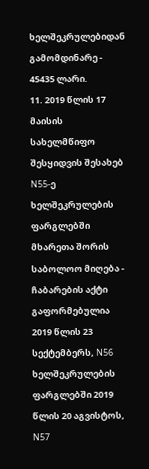ხელშეკრულებიდან გამომდინარე - 45435 ლარი.
11. 2019 წლის 17 მაისის სახელმწიფო შესყიდვის შესახებ N55-ე ხელშეკრულების ფარგლებში მხარეთა შორის საბოლოო მიღება - ჩაბარების აქტი გაფორმებულია 2019 წლის 23 სექტემბერს, N56 ხელშეკრულების ფარგლებში 2019 წლის 20 აგვისტოს, N57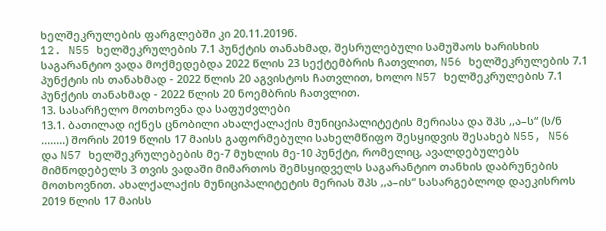ხელშეკრულების ფარგლებში კი 20.11.2019წ.
12. N55 ხელშეკრულების 7.1 პუნქტის თანახმად, შესრულებული სამუშაოს ხარისხის საგარანტიო ვადა მოქმედებდა 2022 წლის 23 სექტემბრის ჩათვლით, N56 ხელშეკრულების 7.1 პუნქტის ის თანახმად - 2022 წლის 20 აგვისტოს ჩათვლით, ხოლო N57 ხელშეკრულების 7.1 პუნქტის თანახმად - 2022 წლის 20 ნოემბრის ჩათვლით.
13. სასარჩელო მოთხოვნა და საფუძვლები
13.1. ბათილად იქნეს ცნობილი ახალქალაქის მუნიციპალიტეტის მერიასა და შპს ,,ა–ს“ (ს/ნ ........) შორის 2019 წლის 17 მაისს გაფორმებული სახელმწიფო შესყიდვის შესახებ N55, N56 და N57 ხელშეკრულებების მე-7 მუხლის მე-10 პუნქტი, რომელიც, ავალდებულებს მიმწოდებელს 3 თვის ვადაში მიმართოს შემსყიდველს საგარანტიო თანხის დაბრუნების მოთხოვნით. ახალქალაქის მუნიციპალიტეტის მერიას შპს ,,ა–ის“ სასარგებლოდ დაეკისროს 2019 წლის 17 მაისს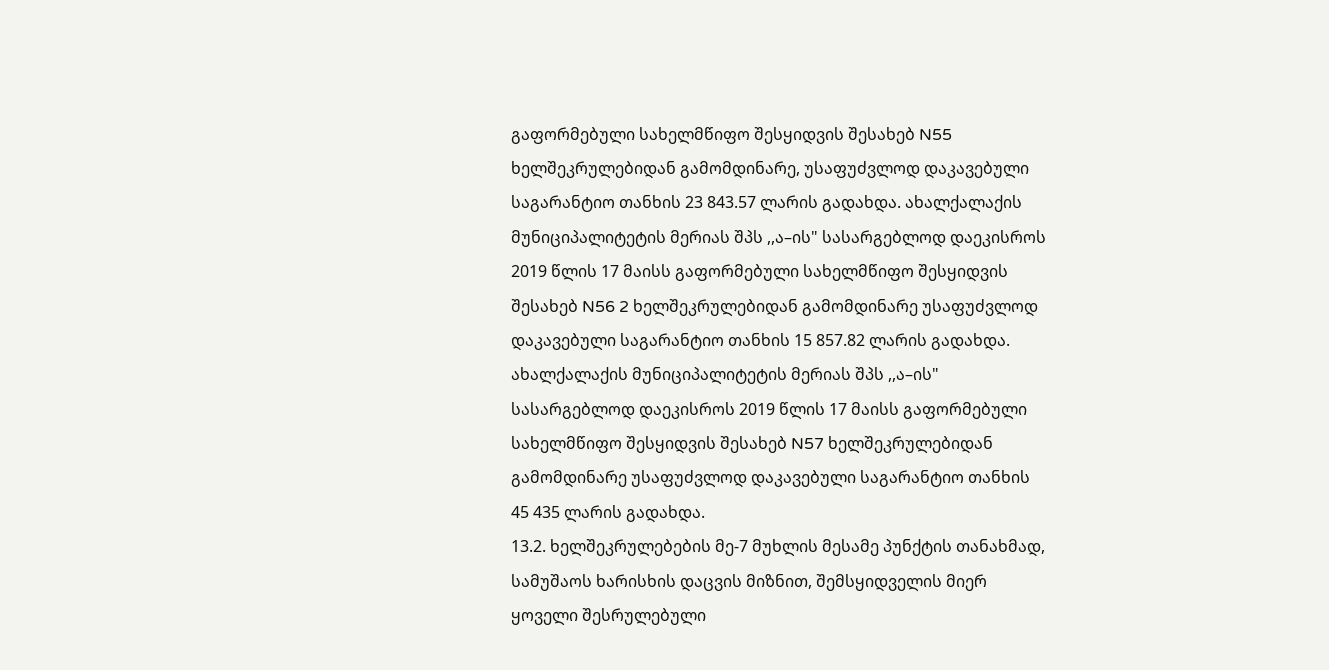გაფორმებული სახელმწიფო შესყიდვის შესახებ N55 ხელშეკრულებიდან გამომდინარე, უსაფუძვლოდ დაკავებული საგარანტიო თანხის 23 843.57 ლარის გადახდა. ახალქალაქის მუნიციპალიტეტის მერიას შპს ,,ა–ის" სასარგებლოდ დაეკისროს 2019 წლის 17 მაისს გაფორმებული სახელმწიფო შესყიდვის შესახებ N56 2 ხელშეკრულებიდან გამომდინარე უსაფუძვლოდ დაკავებული საგარანტიო თანხის 15 857.82 ლარის გადახდა. ახალქალაქის მუნიციპალიტეტის მერიას შპს ,,ა–ის" სასარგებლოდ დაეკისროს 2019 წლის 17 მაისს გაფორმებული სახელმწიფო შესყიდვის შესახებ N57 ხელშეკრულებიდან გამომდინარე უსაფუძვლოდ დაკავებული საგარანტიო თანხის 45 435 ლარის გადახდა.
13.2. ხელშეკრულებების მე-7 მუხლის მესამე პუნქტის თანახმად, სამუშაოს ხარისხის დაცვის მიზნით, შემსყიდველის მიერ ყოველი შესრულებული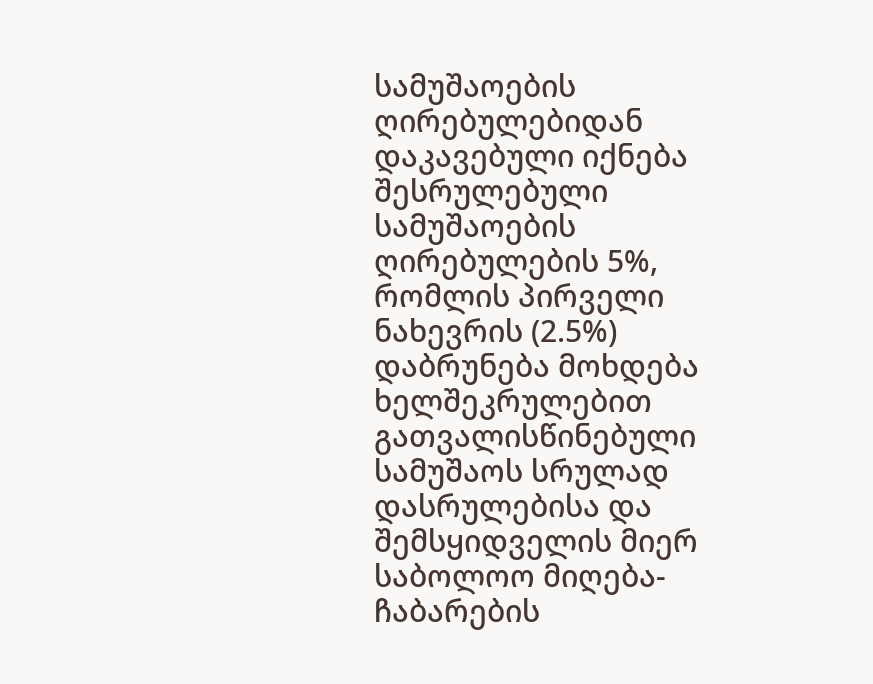სამუშაოების ღირებულებიდან დაკავებული იქნება შესრულებული სამუშაოების ღირებულების 5%, რომლის პირველი ნახევრის (2.5%) დაბრუნება მოხდება ხელშეკრულებით გათვალისწინებული სამუშაოს სრულად დასრულებისა და შემსყიდველის მიერ საბოლოო მიღება-ჩაბარების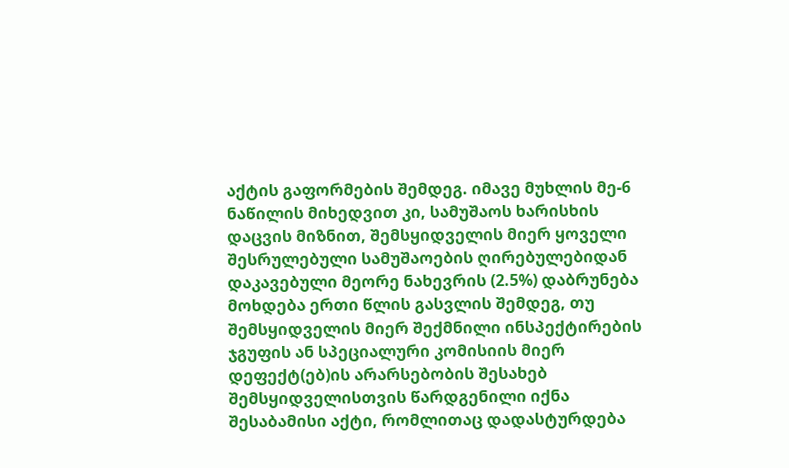აქტის გაფორმების შემდეგ. იმავე მუხლის მე-6 ნაწილის მიხედვით კი, სამუშაოს ხარისხის დაცვის მიზნით, შემსყიდველის მიერ ყოველი შესრულებული სამუშაოების ღირებულებიდან დაკავებული მეორე ნახევრის (2.5%) დაბრუნება მოხდება ერთი წლის გასვლის შემდეგ, თუ შემსყიდველის მიერ შექმნილი ინსპექტირების ჯგუფის ან სპეციალური კომისიის მიერ დეფექტ(ებ)ის არარსებობის შესახებ შემსყიდველისთვის წარდგენილი იქნა შესაბამისი აქტი, რომლითაც დადასტურდება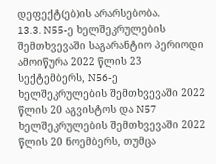დეფექტ(ებ)ის არარსებობა.
13.3. N55-ე ხელშეკრულების შემთხვევაში საგარანტიო პერიოდი ამოიწურა 2022 წლის 23 სექტემბერს, N56-ე ხელშეკრულების შემთხვევაში 2022 წლის 20 აგვისტოს და N57 ხელშეკრულების შემთხვევაში 2022 წლის 20 ნოემბერს, თუმცა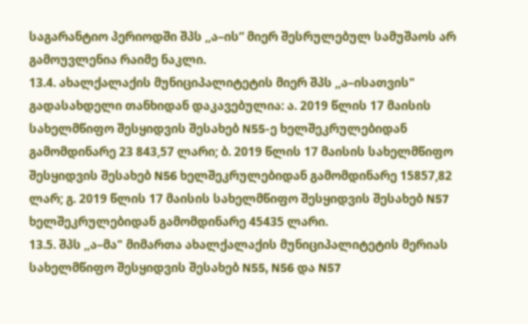საგარანტიო პერიოდში შპს ,,ა–ის” მიერ შესრულებულ სამუშაოს არ გამოუვლენია რაიმე ნაკლი.
13.4. ახალქალაქის მუნიციპალიტეტის მიერ შპს ,,ა–ისათვის" გადასახდელი თანხიდან დაკავებულია: ა. 2019 წლის 17 მაისის სახელმწიფო შესყიდვის შესახებ N55-ე ხელშეკრულებიდან გამომდინარე 23 843,57 ლარი; ბ. 2019 წლის 17 მაისის სახელმწიფო შესყიდვის შესახებ N56 ხელშეკრულებიდან გამომდინარე 15857,82 ლარ; გ. 2019 წლის 17 მაისის სახელმწიფო შესყიდვის შესახებ N57 ხელშეკრულებიდან გამომდინარე 45435 ლარი.
13.5. შპს ,,ა–მა" მიმართა ახალქალაქის მუნიციპალიტეტის მერიას სახელმწიფო შესყიდვის შესახებ N55, N56 და N57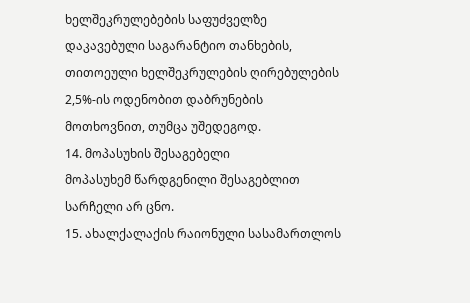ხელშეკრულებების საფუძველზე დაკავებული საგარანტიო თანხების, თითოეული ხელშეკრულების ღირებულების 2,5%-ის ოდენობით დაბრუნების მოთხოვნით, თუმცა უშედეგოდ.
14. მოპასუხის შესაგებელი
მოპასუხემ წარდგენილი შესაგებლით სარჩელი არ ცნო.
15. ახალქალაქის რაიონული სასამართლოს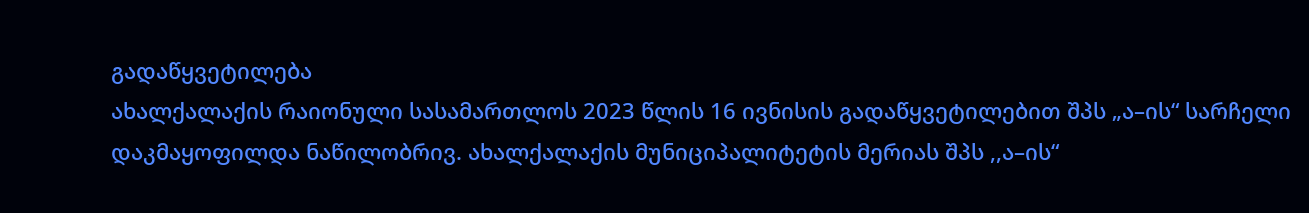გადაწყვეტილება
ახალქალაქის რაიონული სასამართლოს 2023 წლის 16 ივნისის გადაწყვეტილებით შპს „ა–ის“ სარჩელი დაკმაყოფილდა ნაწილობრივ. ახალქალაქის მუნიციპალიტეტის მერიას შპს ,,ა–ის“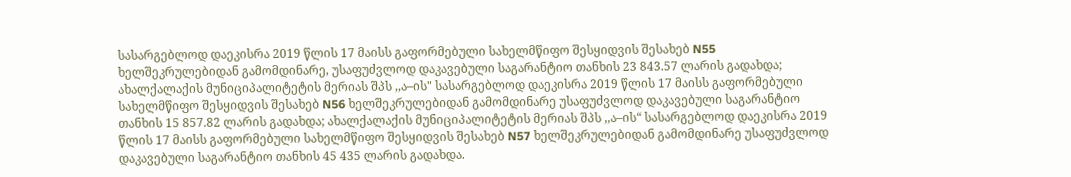სასარგებლოდ დაეკისრა 2019 წლის 17 მაისს გაფორმებული სახელმწიფო შესყიდვის შესახებ N55 ხელშეკრულებიდან გამომდინარე, უსაფუძვლოდ დაკავებული საგარანტიო თანხის 23 843.57 ლარის გადახდა; ახალქალაქის მუნიციპალიტეტის მერიას შპს ,,ა–ის" სასარგებლოდ დაეკისრა 2019 წლის 17 მაისს გაფორმებული სახელმწიფო შესყიდვის შესახებ N56 ხელშეკრულებიდან გამომდინარე უსაფუძვლოდ დაკავებული საგარანტიო თანხის 15 857.82 ლარის გადახდა; ახალქალაქის მუნიციპალიტეტის მერიას შპს ,,ა–ის“ სასარგებლოდ დაეკისრა 2019 წლის 17 მაისს გაფორმებული სახელმწიფო შესყიდვის შესახებ N57 ხელშეკრულებიდან გამომდინარე უსაფუძვლოდ დაკავებული საგარანტიო თანხის 45 435 ლარის გადახდა.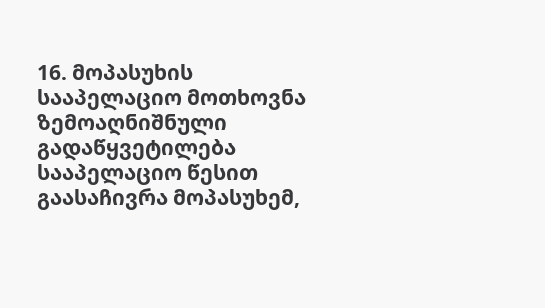16. მოპასუხის სააპელაციო მოთხოვნა
ზემოაღნიშნული გადაწყვეტილება სააპელაციო წესით გაასაჩივრა მოპასუხემ,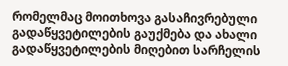რომელმაც მოითხოვა გასაჩივრებული გადაწყვეტილების გაუქმება და ახალი გადაწყვეტილების მიღებით სარჩელის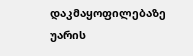დაკმაყოფილებაზე უარის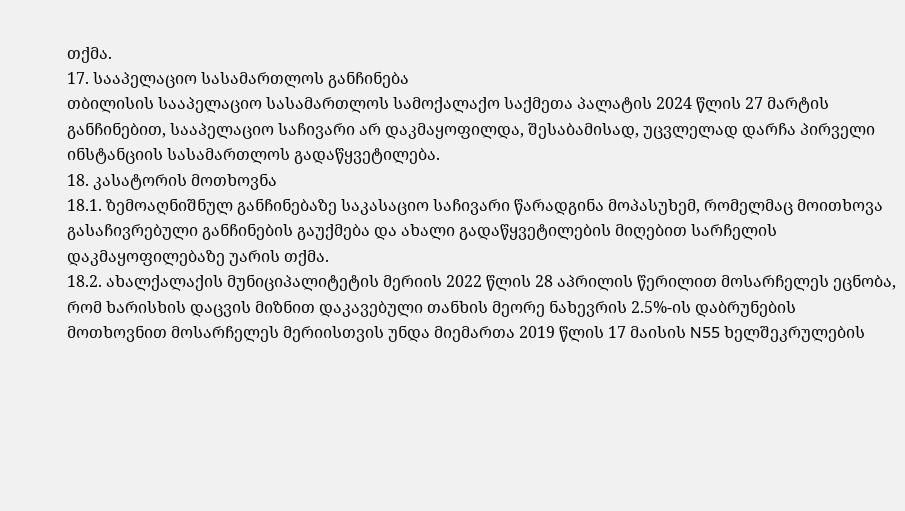თქმა.
17. სააპელაციო სასამართლოს განჩინება
თბილისის სააპელაციო სასამართლოს სამოქალაქო საქმეთა პალატის 2024 წლის 27 მარტის განჩინებით, სააპელაციო საჩივარი არ დაკმაყოფილდა, შესაბამისად, უცვლელად დარჩა პირველი ინსტანციის სასამართლოს გადაწყვეტილება.
18. კასატორის მოთხოვნა
18.1. ზემოაღნიშნულ განჩინებაზე საკასაციო საჩივარი წარადგინა მოპასუხემ, რომელმაც მოითხოვა გასაჩივრებული განჩინების გაუქმება და ახალი გადაწყვეტილების მიღებით სარჩელის დაკმაყოფილებაზე უარის თქმა.
18.2. ახალქალაქის მუნიციპალიტეტის მერიის 2022 წლის 28 აპრილის წერილით მოსარჩელეს ეცნობა, რომ ხარისხის დაცვის მიზნით დაკავებული თანხის მეორე ნახევრის 2.5%-ის დაბრუნების მოთხოვნით მოსარჩელეს მერიისთვის უნდა მიემართა 2019 წლის 17 მაისის N55 ხელშეკრულების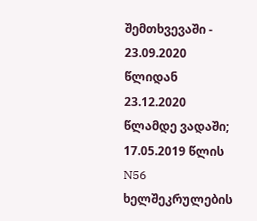შემთხვევაში - 23.09.2020 წლიდან 23.12.2020 წლამდე ვადაში; 17.05.2019 წლის N56 ხელშეკრულების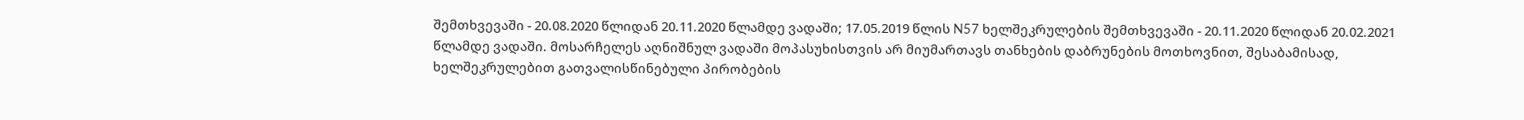შემთხვევაში - 20.08.2020 წლიდან 20.11.2020 წლამდე ვადაში; 17.05.2019 წლის N57 ხელშეკრულების შემთხვევაში - 20.11.2020 წლიდან 20.02.2021 წლამდე ვადაში. მოსარჩელეს აღნიშნულ ვადაში მოპასუხისთვის არ მიუმართავს თანხების დაბრუნების მოთხოვნით, შესაბამისად, ხელშეკრულებით გათვალისწინებული პირობების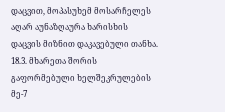დაცვით, მოპასუხემ მოსარჩელეს აღარ აუნაზღაურა ხარისხის დაცვის მიზნით დაკავებული თანხა.
18.3. მხარეთა შორის გაფორმებული ხელშეკრულების მე-7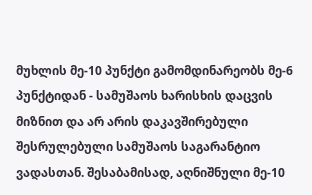მუხლის მე-10 პუნქტი გამომდინარეობს მე-6 პუნქტიდან - სამუშაოს ხარისხის დაცვის მიზნით და არ არის დაკავშირებული შესრულებული სამუშაოს საგარანტიო ვადასთან. შესაბამისად, აღნიშნული მე-10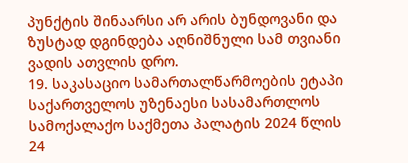პუნქტის შინაარსი არ არის ბუნდოვანი და ზუსტად დგინდება აღნიშნული სამ თვიანი ვადის ათვლის დრო.
19. საკასაციო სამართალწარმოების ეტაპი
საქართველოს უზენაესი სასამართლოს სამოქალაქო საქმეთა პალატის 2024 წლის 24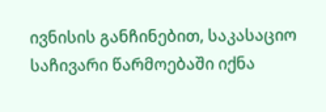ივნისის განჩინებით, საკასაციო საჩივარი წარმოებაში იქნა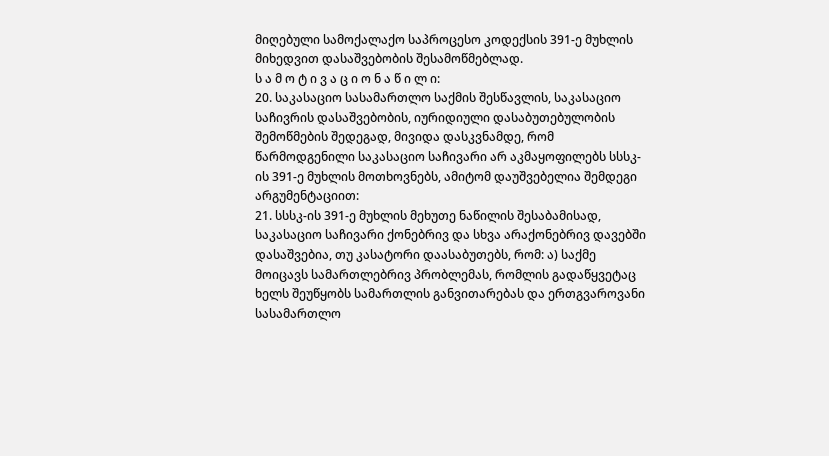მიღებული სამოქალაქო საპროცესო კოდექსის 391-ე მუხლის მიხედვით დასაშვებობის შესამოწმებლად.
ს ა მ ო ტ ი ვ ა ც ი ო ნ ა წ ი ლ ი:
20. საკასაციო სასამართლო საქმის შესწავლის, საკასაციო საჩივრის დასაშვებობის, იურიდიული დასაბუთებულობის შემოწმების შედეგად, მივიდა დასკვნამდე, რომ წარმოდგენილი საკასაციო საჩივარი არ აკმაყოფილებს სსსკ-ის 391-ე მუხლის მოთხოვნებს, ამიტომ დაუშვებელია შემდეგი არგუმენტაციით:
21. სსსკ-ის 391-ე მუხლის მეხუთე ნაწილის შესაბამისად, საკასაციო საჩივარი ქონებრივ და სხვა არაქონებრივ დავებში დასაშვებია, თუ კასატორი დაასაბუთებს, რომ: ა) საქმე მოიცავს სამართლებრივ პრობლემას, რომლის გადაწყვეტაც ხელს შეუწყობს სამართლის განვითარებას და ერთგვაროვანი სასამართლო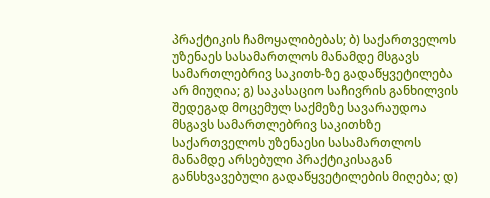პრაქტიკის ჩამოყალიბებას; ბ) საქართველოს უზენაეს სასამართლოს მანამდე მსგავს სამართლებრივ საკითხ-ზე გადაწყვეტილება არ მიუღია; გ) საკასაციო საჩივრის განხილვის შედეგად მოცემულ საქმეზე სავარაუდოა მსგავს სამართლებრივ საკითხზე საქართველოს უზენაესი სასამართლოს მანამდე არსებული პრაქტიკისაგან განსხვავებული გადაწყვეტილების მიღება; დ)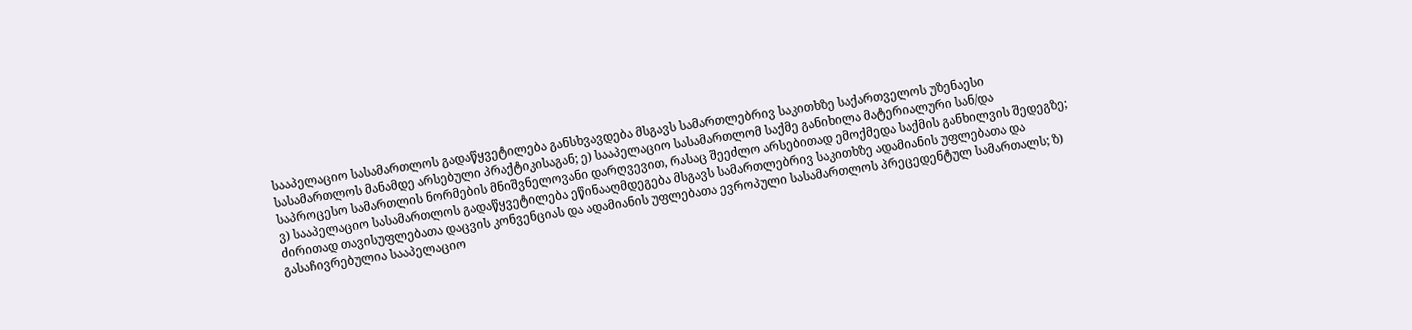სააპელაციო სასამართლოს გადაწყვეტილება განსხვავდება მსგავს სამართლებრივ საკითხზე საქართველოს უზენაესი სასამართლოს მანამდე არსებული პრაქტიკისაგან; ე) სააპელაციო სასამართლომ საქმე განიხილა მატერიალური სან/და საპროცესო სამართლის ნორმების მნიშვნელოვანი დარღვევით, რასაც შეეძლო არსებითად ემოქმედა საქმის განხილვის შედეგზე; ვ) სააპელაციო სასამართლოს გადაწყვეტილება ეწინააღმდეგება მსგავს სამართლებრივ საკითხზე ადამიანის უფლებათა და ძირითად თავისუფლებათა დაცვის კონვენციას და ადამიანის უფლებათა ევროპული სასამართლოს პრეცედენტულ სამართალს; ზ) გასაჩივრებულია სააპელაციო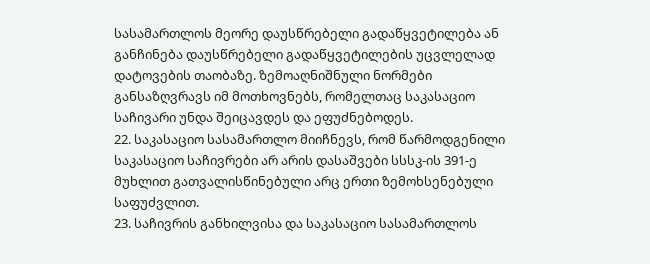სასამართლოს მეორე დაუსწრებელი გადაწყვეტილება ან განჩინება დაუსწრებელი გადაწყვეტილების უცვლელად დატოვების თაობაზე. ზემოაღნიშნული ნორმები განსაზღვრავს იმ მოთხოვნებს, რომელთაც საკასაციო საჩივარი უნდა შეიცავდეს და ეფუძნებოდეს.
22. საკასაციო სასამართლო მიიჩნევს, რომ წარმოდგენილი საკასაციო საჩივრები არ არის დასაშვები სსსკ-ის 391-ე მუხლით გათვალისწინებული არც ერთი ზემოხსენებული საფუძვლით.
23. საჩივრის განხილვისა და საკასაციო სასამართლოს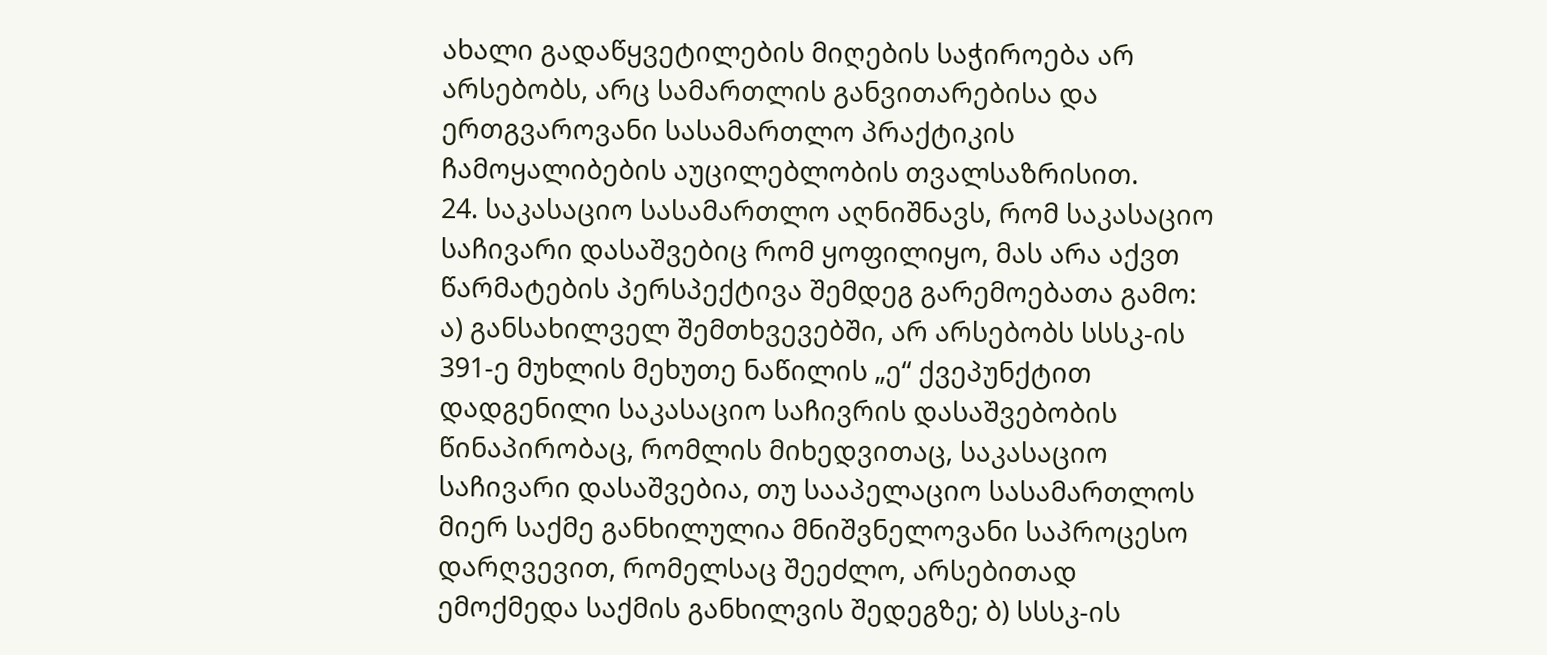ახალი გადაწყვეტილების მიღების საჭიროება არ არსებობს, არც სამართლის განვითარებისა და ერთგვაროვანი სასამართლო პრაქტიკის ჩამოყალიბების აუცილებლობის თვალსაზრისით.
24. საკასაციო სასამართლო აღნიშნავს, რომ საკასაციო საჩივარი დასაშვებიც რომ ყოფილიყო, მას არა აქვთ წარმატების პერსპექტივა შემდეგ გარემოებათა გამო: ა) განსახილველ შემთხვევებში, არ არსებობს სსსკ-ის 391-ე მუხლის მეხუთე ნაწილის „ე“ ქვეპუნქტით დადგენილი საკასაციო საჩივრის დასაშვებობის წინაპირობაც, რომლის მიხედვითაც, საკასაციო საჩივარი დასაშვებია, თუ სააპელაციო სასამართლოს მიერ საქმე განხილულია მნიშვნელოვანი საპროცესო დარღვევით, რომელსაც შეეძლო, არსებითად ემოქმედა საქმის განხილვის შედეგზე; ბ) სსსკ-ის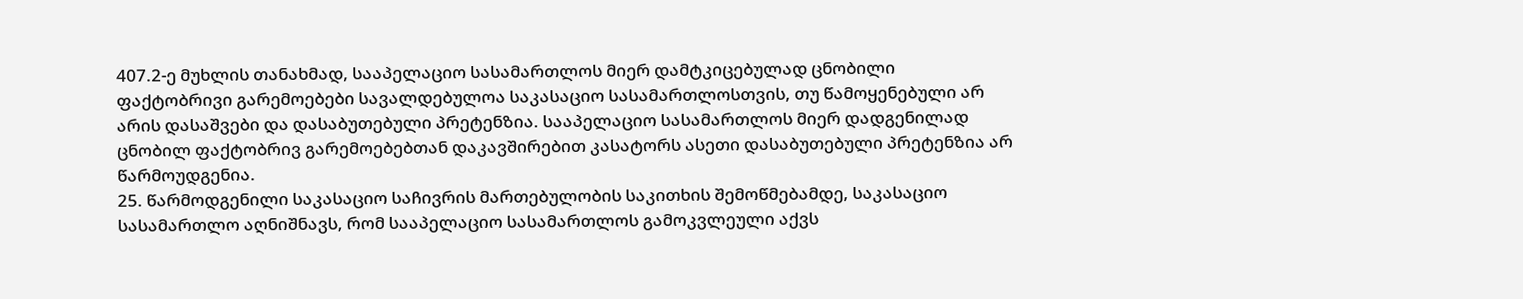407.2-ე მუხლის თანახმად, სააპელაციო სასამართლოს მიერ დამტკიცებულად ცნობილი ფაქტობრივი გარემოებები სავალდებულოა საკასაციო სასამართლოსთვის, თუ წამოყენებული არ არის დასაშვები და დასაბუთებული პრეტენზია. სააპელაციო სასამართლოს მიერ დადგენილად ცნობილ ფაქტობრივ გარემოებებთან დაკავშირებით კასატორს ასეთი დასაბუთებული პრეტენზია არ წარმოუდგენია.
25. წარმოდგენილი საკასაციო საჩივრის მართებულობის საკითხის შემოწმებამდე, საკასაციო სასამართლო აღნიშნავს, რომ სააპელაციო სასამართლოს გამოკვლეული აქვს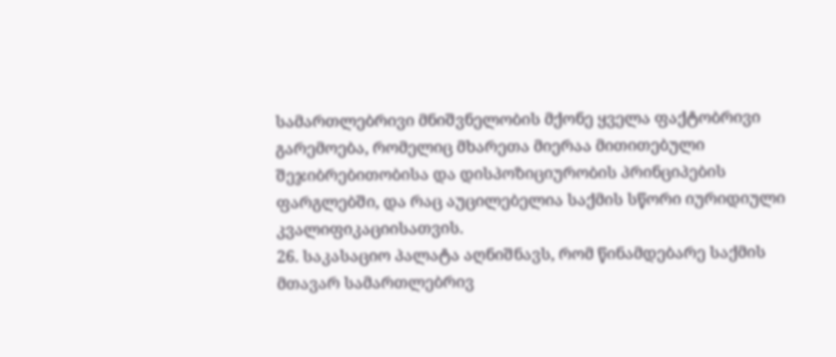სამართლებრივი მნიშვნელობის მქონე ყველა ფაქტობრივი გარემოება, რომელიც მხარეთა მიერაა მითითებული შეჯიბრებითობისა და დისპოზიციურობის პრინციპების ფარგლებში, და რაც აუცილებელია საქმის სწორი იურიდიული კვალიფიკაციისათვის.
26. საკასაციო პალატა აღნიშნავს, რომ წინამდებარე საქმის მთავარ სამართლებრივ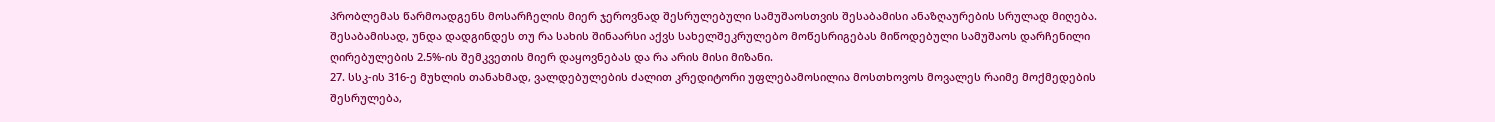პრობლემას წარმოადგენს მოსარჩელის მიერ ჯეროვნად შესრულებული სამუშაოსთვის შესაბამისი ანაზღაურების სრულად მიღება. შესაბამისად, უნდა დადგინდეს თუ რა სახის შინაარსი აქვს სახელშეკრულებო მოწესრიგებას მიწოდებული სამუშაოს დარჩენილი ღირებულების 2.5%-ის შემკვეთის მიერ დაყოვნებას და რა არის მისი მიზანი.
27. სსკ-ის 316-ე მუხლის თანახმად, ვალდებულების ძალით კრედიტორი უფლებამოსილია მოსთხოვოს მოვალეს რაიმე მოქმედების შესრულება,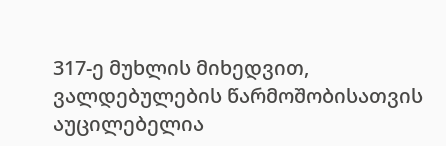317-ე მუხლის მიხედვით, ვალდებულების წარმოშობისათვის აუცილებელია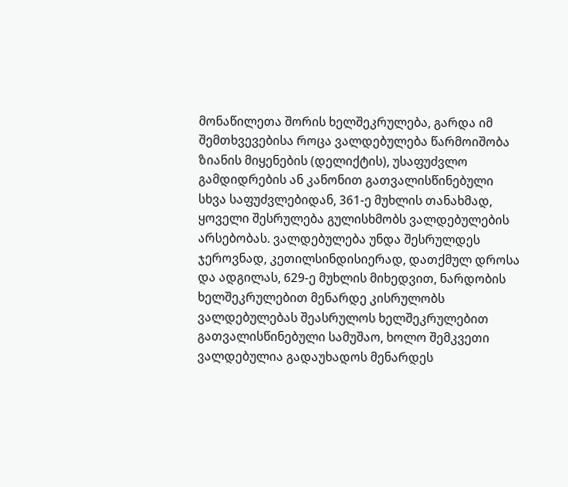მონაწილეთა შორის ხელშეკრულება, გარდა იმ შემთხვევებისა როცა ვალდებულება წარმოიშობა ზიანის მიყენების (დელიქტის), უსაფუძვლო გამდიდრების ან კანონით გათვალისწინებული სხვა საფუძვლებიდან, 361-ე მუხლის თანახმად, ყოველი შესრულება გულისხმობს ვალდებულების არსებობას. ვალდებულება უნდა შესრულდეს ჯეროვნად, კეთილსინდისიერად, დათქმულ დროსა და ადგილას, 629-ე მუხლის მიხედვით, ნარდობის ხელშეკრულებით მენარდე კისრულობს ვალდებულებას შეასრულოს ხელშეკრულებით გათვალისწინებული სამუშაო, ხოლო შემკვეთი ვალდებულია გადაუხადოს მენარდეს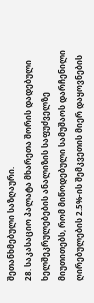შეთანხმებული საზღაური.
28. საკასაციო პალატა მხარეთა შორის დადებული ხელშეკრულებების ანალიზის საფუძველზე მიუთითებს, რომ მიწოდებული სამუშაოს დარჩენილი ღირებულების 2.5%-ის შემკვეთის მიერ დაყოვნების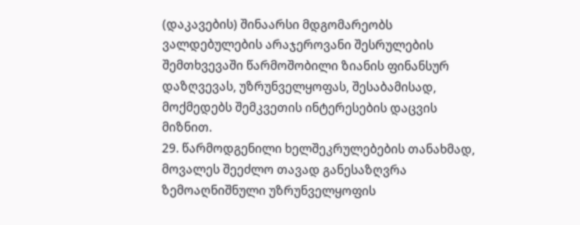(დაკავების) შინაარსი მდგომარეობს ვალდებულების არაჯეროვანი შესრულების შემთხვევაში წარმოშობილი ზიანის ფინანსურ დაზღვევას, უზრუნველყოფას, შესაბამისად, მოქმედებს შემკვეთის ინტერესების დაცვის მიზნით.
29. წარმოდგენილი ხელშეკრულებების თანახმად, მოვალეს შეეძლო თავად განესაზღვრა ზემოაღნიშნული უზრუნველყოფის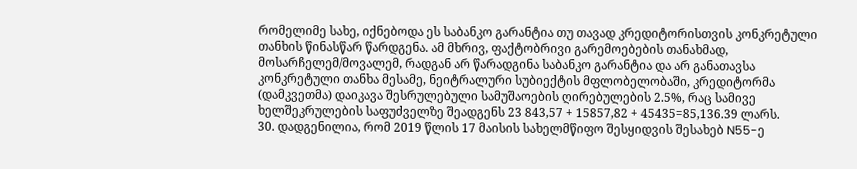რომელიმე სახე, იქნებოდა ეს საბანკო გარანტია თუ თავად კრედიტორისთვის კონკრეტული თანხის წინასწარ წარდგენა. ამ მხრივ, ფაქტობრივი გარემოებების თანახმად, მოსარჩელემ/მოვალემ, რადგან არ წარადგინა საბანკო გარანტია და არ განათავსა კონკრეტული თანხა მესამე, ნეიტრალური სუბიექტის მფლობელობაში, კრედიტორმა (დამკვეთმა) დაიკავა შესრულებული სამუშაოების ღირებულების 2.5%, რაც სამივე ხელშეკრულების საფუძველზე შეადგენს 23 843,57 + 15857,82 + 45435=85,136.39 ლარს.
30. დადგენილია, რომ 2019 წლის 17 მაისის სახელმწიფო შესყიდვის შესახებ N55-ე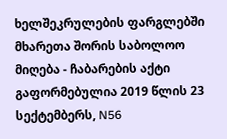ხელშეკრულების ფარგლებში მხარეთა შორის საბოლოო მიღება - ჩაბარების აქტი გაფორმებულია 2019 წლის 23 სექტემბერს, N56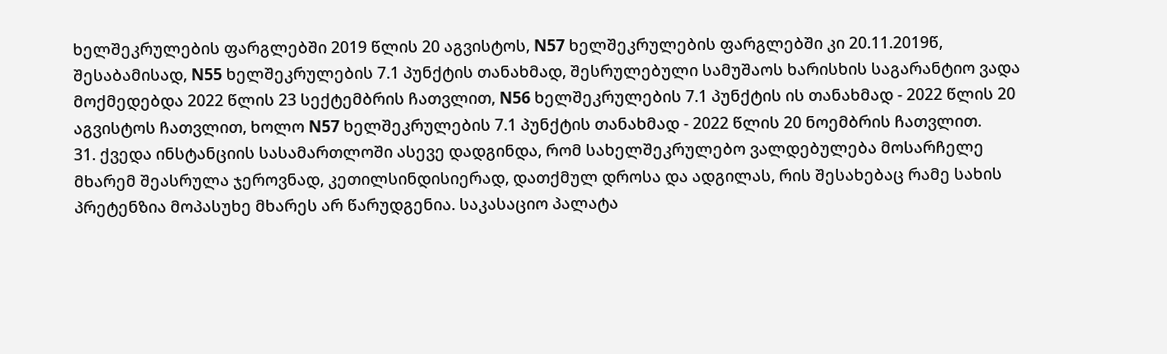ხელშეკრულების ფარგლებში 2019 წლის 20 აგვისტოს, N57 ხელშეკრულების ფარგლებში კი 20.11.2019წ, შესაბამისად, N55 ხელშეკრულების 7.1 პუნქტის თანახმად, შესრულებული სამუშაოს ხარისხის საგარანტიო ვადა მოქმედებდა 2022 წლის 23 სექტემბრის ჩათვლით, N56 ხელშეკრულების 7.1 პუნქტის ის თანახმად - 2022 წლის 20 აგვისტოს ჩათვლით, ხოლო N57 ხელშეკრულების 7.1 პუნქტის თანახმად - 2022 წლის 20 ნოემბრის ჩათვლით.
31. ქვედა ინსტანციის სასამართლოში ასევე დადგინდა, რომ სახელშეკრულებო ვალდებულება მოსარჩელე მხარემ შეასრულა ჯეროვნად, კეთილსინდისიერად, დათქმულ დროსა და ადგილას, რის შესახებაც რამე სახის პრეტენზია მოპასუხე მხარეს არ წარუდგენია. საკასაციო პალატა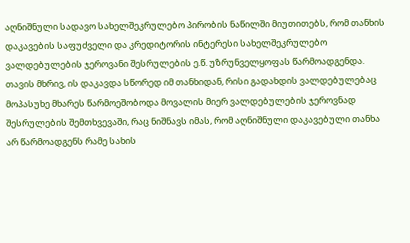აღნიშნული სადავო სახელშეკრულებო პირობის ნაწილში მიუთითებს, რომ თანხის დაკავების საფუძველი და კრედიტორის ინტერესი სახელშეკრულებო ვალდებულების ჯეროვანი შესრულების ე.წ. უზრუნველყოფას წარმოადგენდა. თავის მხრივ, ის დაკავდა სწორედ იმ თანხიდან, რისი გადახდის ვალდებულებაც მოპასუხე მხარეს წარმოეშობოდა მოვალის მიერ ვალდებულების ჯეროვნად შესრულების შემთხვევაში, რაც ნიშნავს იმას, რომ აღნიშნული დაკავებული თანხა არ წარმოადგენს რამე სახის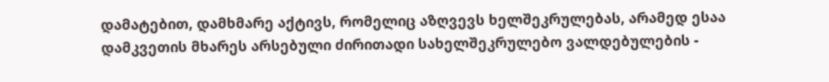დამატებით, დამხმარე აქტივს, რომელიც აზღვევს ხელშეკრულებას, არამედ ესაა დამკვეთის მხარეს არსებული ძირითადი სახელშეკრულებო ვალდებულების -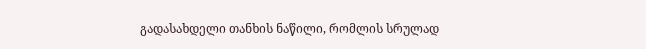გადასახდელი თანხის ნაწილი, რომლის სრულად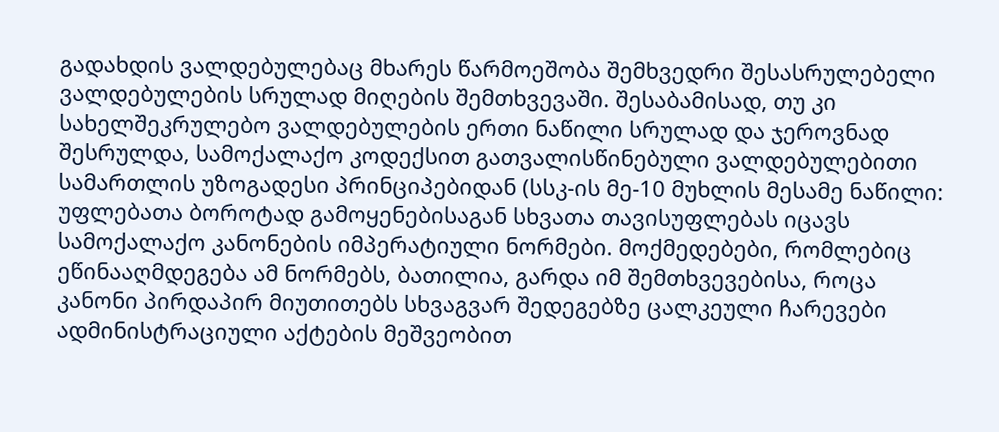გადახდის ვალდებულებაც მხარეს წარმოეშობა შემხვედრი შესასრულებელი ვალდებულების სრულად მიღების შემთხვევაში. შესაბამისად, თუ კი სახელშეკრულებო ვალდებულების ერთი ნაწილი სრულად და ჯეროვნად შესრულდა, სამოქალაქო კოდექსით გათვალისწინებული ვალდებულებითი სამართლის უზოგადესი პრინციპებიდან (სსკ-ის მე-10 მუხლის მესამე ნაწილი: უფლებათა ბოროტად გამოყენებისაგან სხვათა თავისუფლებას იცავს სამოქალაქო კანონების იმპერატიული ნორმები. მოქმედებები, რომლებიც ეწინააღმდეგება ამ ნორმებს, ბათილია, გარდა იმ შემთხვევებისა, როცა კანონი პირდაპირ მიუთითებს სხვაგვარ შედეგებზე ცალკეული ჩარევები ადმინისტრაციული აქტების მეშვეობით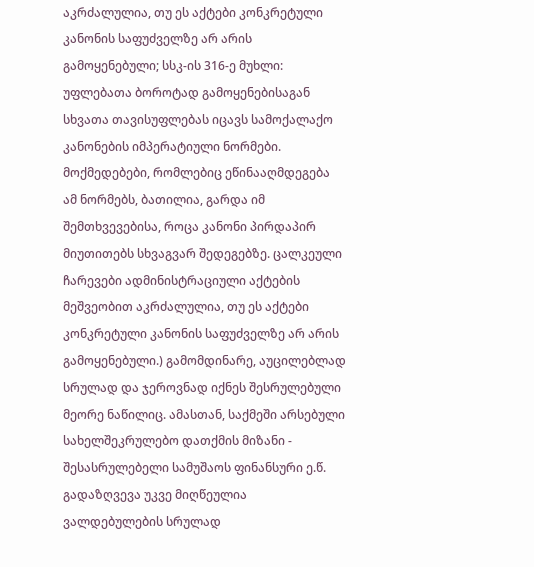აკრძალულია, თუ ეს აქტები კონკრეტული კანონის საფუძველზე არ არის გამოყენებული; სსკ-ის 316-ე მუხლი: უფლებათა ბოროტად გამოყენებისაგან სხვათა თავისუფლებას იცავს სამოქალაქო კანონების იმპერატიული ნორმები. მოქმედებები, რომლებიც ეწინააღმდეგება ამ ნორმებს, ბათილია, გარდა იმ შემთხვევებისა, როცა კანონი პირდაპირ მიუთითებს სხვაგვარ შედეგებზე. ცალკეული ჩარევები ადმინისტრაციული აქტების მეშვეობით აკრძალულია, თუ ეს აქტები კონკრეტული კანონის საფუძველზე არ არის გამოყენებული.) გამომდინარე, აუცილებლად სრულად და ჯეროვნად იქნეს შესრულებული მეორე ნაწილიც. ამასთან, საქმეში არსებული სახელშეკრულებო დათქმის მიზანი - შესასრულებელი სამუშაოს ფინანსური ე.წ. გადაზღვევა უკვე მიღწეულია ვალდებულების სრულად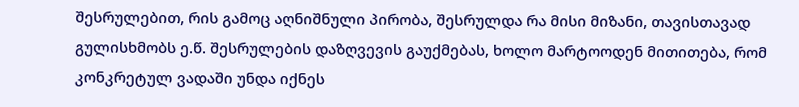შესრულებით, რის გამოც აღნიშნული პირობა, შესრულდა რა მისი მიზანი, თავისთავად გულისხმობს ე.წ. შესრულების დაზღვევის გაუქმებას, ხოლო მარტოოდენ მითითება, რომ კონკრეტულ ვადაში უნდა იქნეს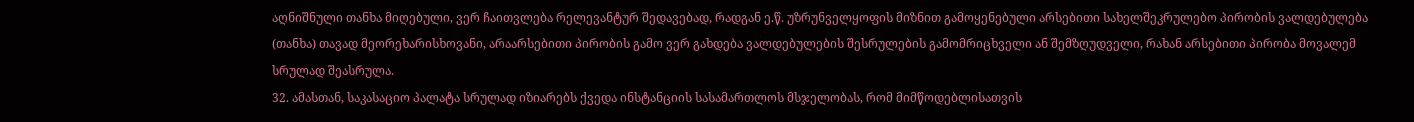აღნიშნული თანხა მიღებული, ვერ ჩაითვლება რელევანტურ შედავებად, რადგან ე.წ. უზრუნველყოფის მიზნით გამოყენებული არსებითი სახელშეკრულებო პირობის ვალდებულება (თანხა) თავად მეორეხარისხოვანი, არაარსებითი პირობის გამო ვერ გახდება ვალდებულების შესრულების გამომრიცხველი ან შემზღუდველი, რახან არსებითი პირობა მოვალემ სრულად შეასრულა.
32. ამასთან, საკასაციო პალატა სრულად იზიარებს ქვედა ინსტანციის სასამართლოს მსჯელობას, რომ მიმწოდებლისათვის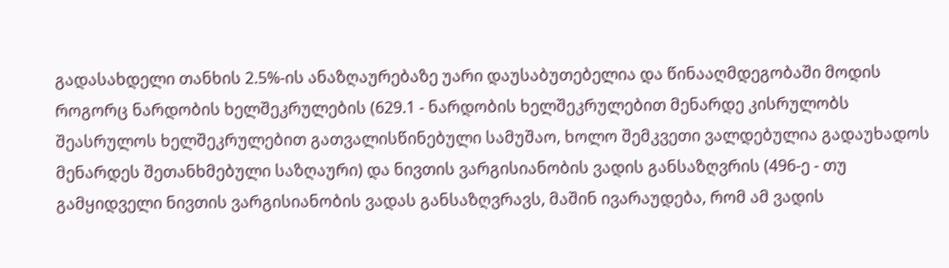გადასახდელი თანხის 2.5%-ის ანაზღაურებაზე უარი დაუსაბუთებელია და წინააღმდეგობაში მოდის როგორც ნარდობის ხელშეკრულების (629.1 - ნარდობის ხელშეკრულებით მენარდე კისრულობს შეასრულოს ხელშეკრულებით გათვალისწინებული სამუშაო, ხოლო შემკვეთი ვალდებულია გადაუხადოს მენარდეს შეთანხმებული საზღაური) და ნივთის ვარგისიანობის ვადის განსაზღვრის (496-ე - თუ გამყიდველი ნივთის ვარგისიანობის ვადას განსაზღვრავს, მაშინ ივარაუდება, რომ ამ ვადის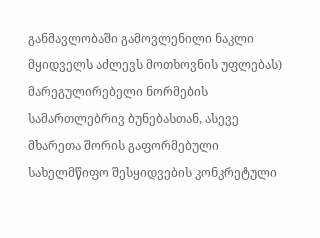განმავლობაში გამოვლენილი ნაკლი მყიდველს აძლევს მოთხოვნის უფლებას) მარეგულირებელი ნორმების სამართლებრივ ბუნებასთან, ასევე მხარეთა შორის გაფორმებული სახელმწიფო შესყიდვების კონკრეტული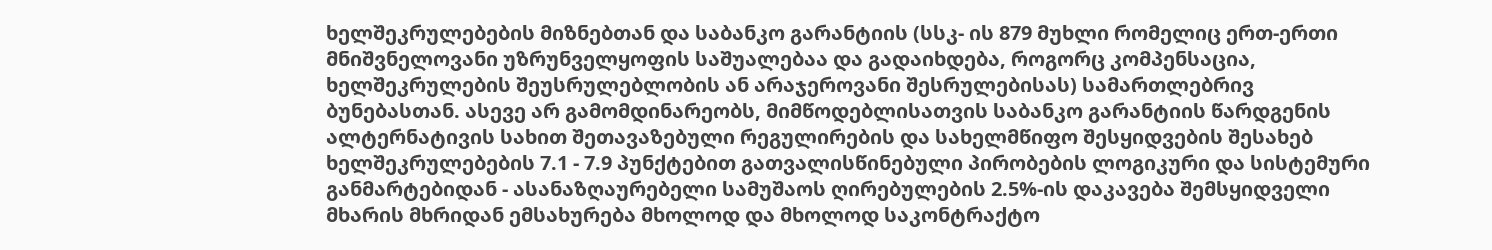ხელშეკრულებების მიზნებთან და საბანკო გარანტიის (სსკ- ის 879 მუხლი რომელიც ერთ-ერთი მნიშვნელოვანი უზრუნველყოფის საშუალებაა და გადაიხდება, როგორც კომპენსაცია, ხელშეკრულების შეუსრულებლობის ან არაჯეროვანი შესრულებისას) სამართლებრივ ბუნებასთან. ასევე არ გამომდინარეობს, მიმწოდებლისათვის საბანკო გარანტიის წარდგენის ალტერნატივის სახით შეთავაზებული რეგულირების და სახელმწიფო შესყიდვების შესახებ ხელშეკრულებების 7.1 - 7.9 პუნქტებით გათვალისწინებული პირობების ლოგიკური და სისტემური განმარტებიდან - ასანაზღაურებელი სამუშაოს ღირებულების 2.5%-ის დაკავება შემსყიდველი მხარის მხრიდან ემსახურება მხოლოდ და მხოლოდ საკონტრაქტო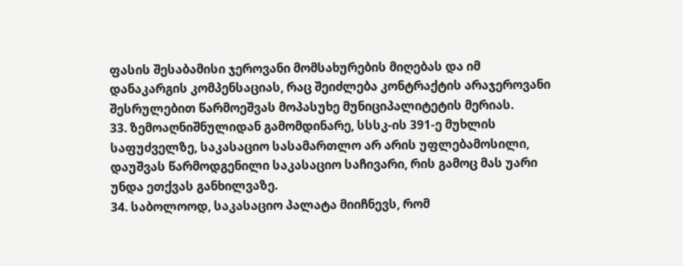ფასის შესაბამისი ჯეროვანი მომსახურების მიღებას და იმ დანაკარგის კომპენსაციას, რაც შეიძლება კონტრაქტის არაჯეროვანი შესრულებით წარმოეშვას მოპასუხე მუნიციპალიტეტის მერიას.
33. ზემოაღნიშნულიდან გამომდინარე, სსსკ-ის 391-ე მუხლის საფუძველზე, საკასაციო სასამართლო არ არის უფლებამოსილი, დაუშვას წარმოდგენილი საკასაციო საჩივარი, რის გამოც მას უარი უნდა ეთქვას განხილვაზე.
34. საბოლოოდ, საკასაციო პალატა მიიჩნევს, რომ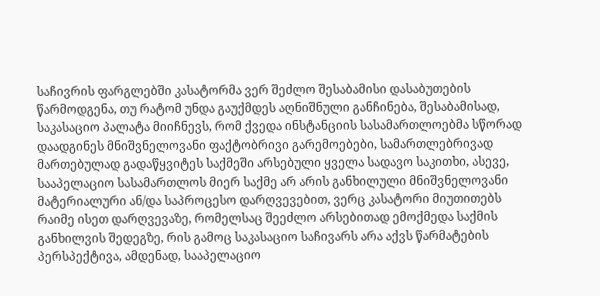საჩივრის ფარგლებში კასატორმა ვერ შეძლო შესაბამისი დასაბუთების წარმოდგენა, თუ რატომ უნდა გაუქმდეს აღნიშნული განჩინება, შესაბამისად, საკასაციო პალატა მიიჩნევს, რომ ქვედა ინსტანციის სასამართლოებმა სწორად დაადგინეს მნიშვნელოვანი ფაქტობრივი გარემოებები, სამართლებრივად მართებულად გადაწყვიტეს საქმეში არსებული ყველა სადავო საკითხი, ასევე, სააპელაციო სასამართლოს მიერ საქმე არ არის განხილული მნიშვნელოვანი მატერიალური ან/და საპროცესო დარღვევებით, ვერც კასატორი მიუთითებს რაიმე ისეთ დარღვევაზე, რომელსაც შეეძლო არსებითად ემოქმედა საქმის განხილვის შედეგზე, რის გამოც საკასაციო საჩივარს არა აქვს წარმატების პერსპექტივა, ამდენად, სააპელაციო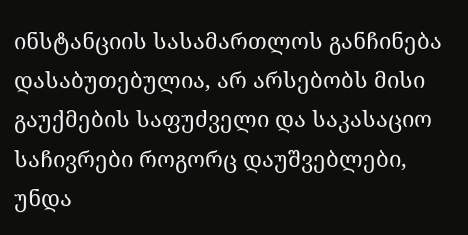ინსტანციის სასამართლოს განჩინება დასაბუთებულია, არ არსებობს მისი გაუქმების საფუძველი და საკასაციო საჩივრები როგორც დაუშვებლები, უნდა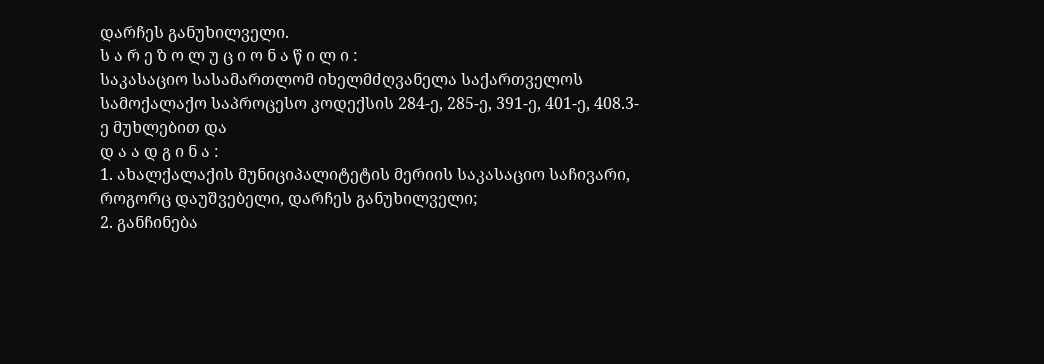დარჩეს განუხილველი.
ს ა რ ე ზ ო ლ უ ც ი ო ნ ა წ ი ლ ი :
საკასაციო სასამართლომ იხელმძღვანელა საქართველოს სამოქალაქო საპროცესო კოდექსის 284-ე, 285-ე, 391-ე, 401-ე, 408.3-ე მუხლებით და
დ ა ა დ გ ი ნ ა :
1. ახალქალაქის მუნიციპალიტეტის მერიის საკასაციო საჩივარი, როგორც დაუშვებელი, დარჩეს განუხილველი;
2. განჩინება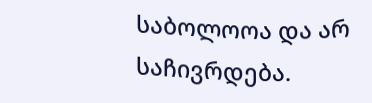საბოლოოა და არ საჩივრდება.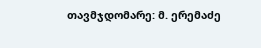თავმჯდომარე: მ. ერემაძე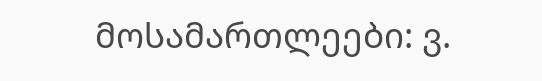მოსამართლეები: ვ.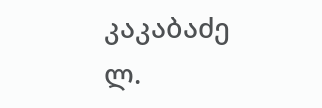კაკაბაძე
ლ.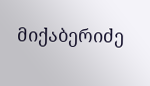მიქაბერიძე